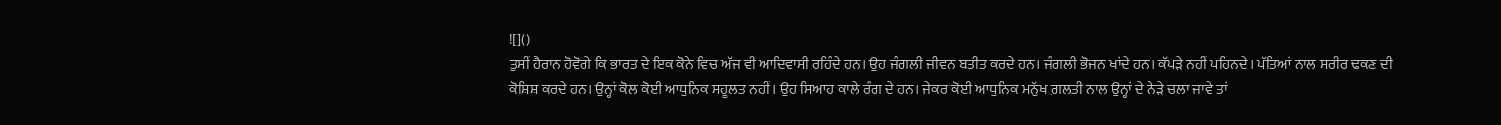![]()
ਤੁਸੀਂ ਹੈਰਾਨ ਹੋਵੋਗੇ ਕਿ ਭਾਰਤ ਦੇ ਇਕ ਕੋਨੇ ਵਿਚ ਅੱਜ ਵੀ ਆਦਿਵਾਸੀ ਰਹਿੰਦੇ ਹਨ। ਉਹ ਜੰਗਲੀ ਜੀਵਨ ਬਤੀਤ ਕਰਦੇ ਹਨ। ਜੰਗਲੀ ਭੋਜਨ ਖਾਂਦੇ ਹਨ। ਕੱਪੜੇ ਨਹੀਂ ਪਹਿਨਦੇ। ਪੱਤਿਆਂ ਨਾਲ ਸਰੀਰ ਢਕਣ ਦੀ ਕੋਸ਼ਿਸ਼ ਕਰਦੇ ਹਨ। ਉਨ੍ਹਾਂ ਕੋਲ ਕੋਈ ਆਧੁਨਿਕ ਸਹੂਲਤ ਨਹੀਂ। ਉਹ ਸਿਆਹ ਕਾਲੇ ਰੰਗ ਦੇ ਹਨ। ਜੇਕਰ ਕੋਈ ਆਧੁਨਿਕ ਮਨੁੱਖ ਗ਼ਲਤੀ ਨਾਲ ਉਨ੍ਹਾਂ ਦੇ ਨੇੜੇ ਚਲਾ ਜਾਵੇ ਤਾਂ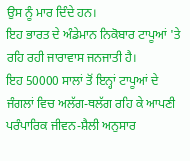ਉਸ ਨੂੰ ਮਾਰ ਦਿੰਦੇ ਹਨ।
ਇਹ ਭਾਰਤ ਦੇ ਅੰਡੇਮਾਨ ਨਿਕੋਬਾਰ ਟਾਪੂਆਂ 'ਤੇ ਰਹਿ ਰਹੀ ਜਾਰਾਵਾਸ ਜਨਜਾਤੀ ਹੈ।
ਇਹ 50000 ਸਾਲਾਂ ਤੋਂ ਇਨ੍ਹਾਂ ਟਾਪੂਆਂ ਦੇ ਜੰਗਲਾਂ ਵਿਚ ਅਲੱਗ-ਥਲੱਗ ਰਹਿ ਕੇ ਆਪਣੀ ਪਰੰਪਾਰਿਕ ਜੀਵਨ-ਸ਼ੈਲੀ ਅਨੁਸਾਰ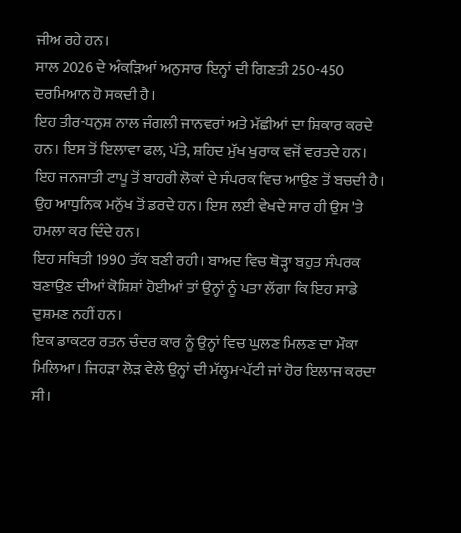ਜੀਅ ਰਹੇ ਹਨ।
ਸਾਲ 2026 ਦੇ ਅੰਕੜਿਆਂ ਅਨੁਸਾਰ ਇਨ੍ਹਾਂ ਦੀ ਗਿਣਤੀ 250-450 ਦਰਮਿਆਨ ਹੋ ਸਕਦੀ ਹੈ।
ਇਹ ਤੀਰ-ਧਨੁਸ਼ ਨਾਲ ਜੰਗਲੀ ਜਾਨਵਰਾਂ ਅਤੇ ਮੱਛੀਆਂ ਦਾ ਸ਼ਿਕਾਰ ਕਰਦੇ ਹਨ। ਇਸ ਤੋਂ ਇਲਾਵਾ ਫਲ, ਪੱਤੇ, ਸ਼ਹਿਦ ਮੁੱਖ ਖੁਰਾਕ ਵਜੋਂ ਵਰਤਦੇ ਹਨ।
ਇਹ ਜਨਜਾਤੀ ਟਾਪੂ ਤੋਂ ਬਾਹਰੀ ਲੋਕਾਂ ਦੇ ਸੰਪਰਕ ਵਿਚ ਆਉਣ ਤੋਂ ਬਚਦੀ ਹੈ। ਉਹ ਆਧੁਨਿਕ ਮਨੁੱਖ ਤੋਂ ਡਰਦੇ ਹਨ। ਇਸ ਲਈ ਵੇਖਦੇ ਸਾਰ ਹੀ ਉਸ 'ਤੇ ਹਮਲਾ ਕਰ ਦਿੰਦੇ ਹਨ।
ਇਹ ਸਥਿਤੀ 1990 ਤੱਕ ਬਣੀ ਰਹੀ। ਬਾਅਦ ਵਿਚ ਥੋੜ੍ਹਾ ਬਹੁਤ ਸੰਪਰਕ ਬਣਾਉਣ ਦੀਆਂ ਕੋਸ਼ਿਸ਼ਾਂ ਹੋਈਆਂ ਤਾਂ ਉਨ੍ਹਾਂ ਨੂੰ ਪਤਾ ਲੱਗਾ ਕਿ ਇਹ ਸਾਡੇ ਦੁਸ਼ਮਣ ਨਹੀਂ ਹਨ।
ਇਕ ਡਾਕਟਰ ਰਤਨ ਚੰਦਰ ਕਾਰ ਨੂੰ ਉਨ੍ਹਾਂ ਵਿਚ ਘੁਲਣ ਮਿਲਣ ਦਾ ਮੌਕਾ ਮਿਲਿਆ। ਜਿਹੜਾ ਲੋੜ ਵੇਲੇ ਉਨ੍ਹਾਂ ਦੀ ਮੱਲ੍ਹਮ-ਪੱਟੀ ਜਾਂ ਹੋਰ ਇਲਾਜ ਕਰਦਾ ਸੀ।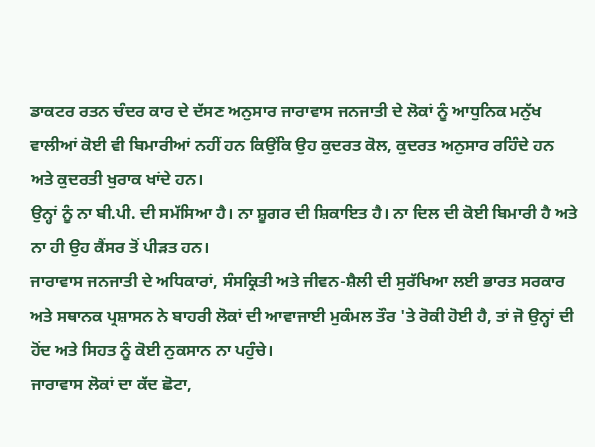ਡਾਕਟਰ ਰਤਨ ਚੰਦਰ ਕਾਰ ਦੇ ਦੱਸਣ ਅਨੁਸਾਰ ਜਾਰਾਵਾਸ ਜਨਜਾਤੀ ਦੇ ਲੋਕਾਂ ਨੂੰ ਆਧੁਨਿਕ ਮਨੁੱਖ ਵਾਲੀਆਂ ਕੋਈ ਵੀ ਬਿਮਾਰੀਆਂ ਨਹੀਂ ਹਨ ਕਿਉਂਕਿ ਉਹ ਕੁਦਰਤ ਕੋਲ, ਕੁਦਰਤ ਅਨੁਸਾਰ ਰਹਿੰਦੇ ਹਨ ਅਤੇ ਕੁਦਰਤੀ ਖੁਰਾਕ ਖਾਂਦੇ ਹਨ।
ਉਨ੍ਹਾਂ ਨੂੰ ਨਾ ਬੀ.ਪੀ. ਦੀ ਸਮੱਸਿਆ ਹੈ। ਨਾ ਸ਼ੂਗਰ ਦੀ ਸ਼ਿਕਾਇਤ ਹੈ। ਨਾ ਦਿਲ ਦੀ ਕੋਈ ਬਿਮਾਰੀ ਹੈ ਅਤੇ ਨਾ ਹੀ ਉਹ ਕੈਂਸਰ ਤੋਂ ਪੀੜਤ ਹਨ।
ਜਾਰਾਵਾਸ ਜਨਜਾਤੀ ਦੇ ਅਧਿਕਾਰਾਂ, ਸੰਸਕ੍ਰਿਤੀ ਅਤੇ ਜੀਵਨ-ਸ਼ੈਲੀ ਦੀ ਸੁਰੱਖਿਆ ਲਈ ਭਾਰਤ ਸਰਕਾਰ ਅਤੇ ਸਥਾਨਕ ਪ੍ਰਸ਼ਾਸਨ ਨੇ ਬਾਹਰੀ ਲੋਕਾਂ ਦੀ ਆਵਾਜਾਈ ਮੁਕੰਮਲ ਤੌਰ 'ਤੇ ਰੋਕੀ ਹੋਈ ਹੈ, ਤਾਂ ਜੋ ਉਨ੍ਹਾਂ ਦੀ ਹੋਂਦ ਅਤੇ ਸਿਹਤ ਨੂੰ ਕੋਈ ਨੁਕਸਾਨ ਨਾ ਪਹੁੰਚੇ।
ਜਾਰਾਵਾਸ ਲੋਕਾਂ ਦਾ ਕੱਦ ਛੋਟਾ,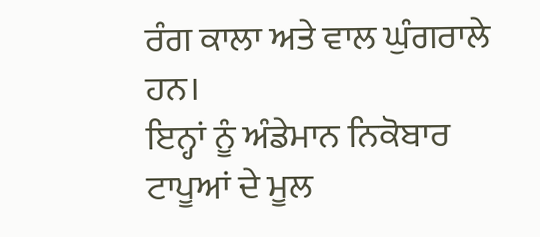ਰੰਗ ਕਾਲਾ ਅਤੇ ਵਾਲ ਘੁੰਗਰਾਲੇ ਹਨ।
ਇਨ੍ਹਾਂ ਨੂੰ ਅੰਡੇਮਾਨ ਨਿਕੋਬਾਰ ਟਾਪੂਆਂ ਦੇ ਮੂਲ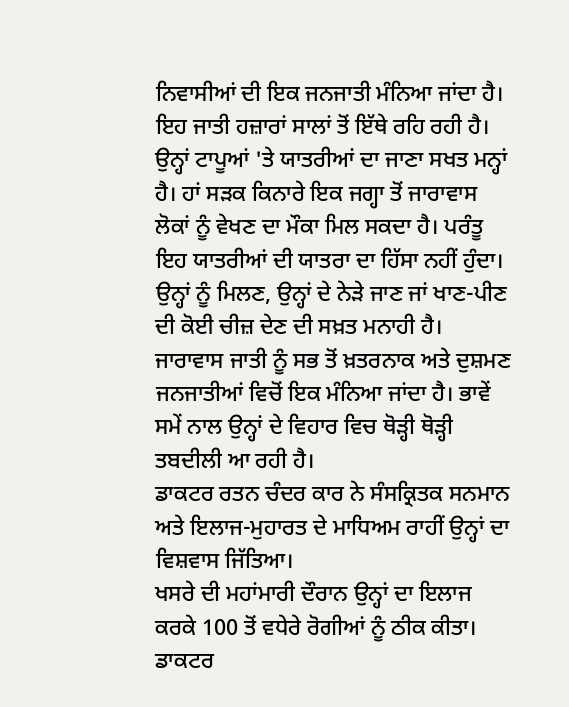ਨਿਵਾਸੀਆਂ ਦੀ ਇਕ ਜਨਜਾਤੀ ਮੰਨਿਆ ਜਾਂਦਾ ਹੈ। ਇਹ ਜਾਤੀ ਹਜ਼ਾਰਾਂ ਸਾਲਾਂ ਤੋਂ ਇੱਥੇ ਰਹਿ ਰਹੀ ਹੈ।
ਉਨ੍ਹਾਂ ਟਾਪੂਆਂ 'ਤੇ ਯਾਤਰੀਆਂ ਦਾ ਜਾਣਾ ਸਖਤ ਮਨ੍ਹਾਂ ਹੈ। ਹਾਂ ਸੜਕ ਕਿਨਾਰੇ ਇਕ ਜਗ੍ਹਾ ਤੋਂ ਜਾਰਾਵਾਸ ਲੋਕਾਂ ਨੂੰ ਵੇਖਣ ਦਾ ਮੌਕਾ ਮਿਲ ਸਕਦਾ ਹੈ। ਪਰੰਤੂ ਇਹ ਯਾਤਰੀਆਂ ਦੀ ਯਾਤਰਾ ਦਾ ਹਿੱਸਾ ਨਹੀਂ ਹੁੰਦਾ।
ਉਨ੍ਹਾਂ ਨੂੰ ਮਿਲਣ, ਉਨ੍ਹਾਂ ਦੇ ਨੇੜੇ ਜਾਣ ਜਾਂ ਖਾਣ-ਪੀਣ ਦੀ ਕੋਈ ਚੀਜ਼ ਦੇਣ ਦੀ ਸਖ਼ਤ ਮਨਾਹੀ ਹੈ।
ਜਾਰਾਵਾਸ ਜਾਤੀ ਨੂੰ ਸਭ ਤੋਂ ਖ਼ਤਰਨਾਕ ਅਤੇ ਦੁਸ਼ਮਣ ਜਨਜਾਤੀਆਂ ਵਿਚੋਂ ਇਕ ਮੰਨਿਆ ਜਾਂਦਾ ਹੈ। ਭਾਵੇਂ ਸਮੇਂ ਨਾਲ ਉਨ੍ਹਾਂ ਦੇ ਵਿਹਾਰ ਵਿਚ ਥੋੜ੍ਹੀ ਥੋੜ੍ਹੀ ਤਬਦੀਲੀ ਆ ਰਹੀ ਹੈ।
ਡਾਕਟਰ ਰਤਨ ਚੰਦਰ ਕਾਰ ਨੇ ਸੰਸਕ੍ਰਿਤਕ ਸਨਮਾਨ ਅਤੇ ਇਲਾਜ-ਮੁਹਾਰਤ ਦੇ ਮਾਧਿਅਮ ਰਾਹੀਂ ਉਨ੍ਹਾਂ ਦਾ ਵਿਸ਼ਵਾਸ ਜਿੱਤਿਆ।
ਖਸਰੇ ਦੀ ਮਹਾਂਮਾਰੀ ਦੌਰਾਨ ਉਨ੍ਹਾਂ ਦਾ ਇਲਾਜ ਕਰਕੇ 100 ਤੋਂ ਵਧੇਰੇ ਰੋਗੀਆਂ ਨੂੰ ਠੀਕ ਕੀਤਾ। ਡਾਕਟਰ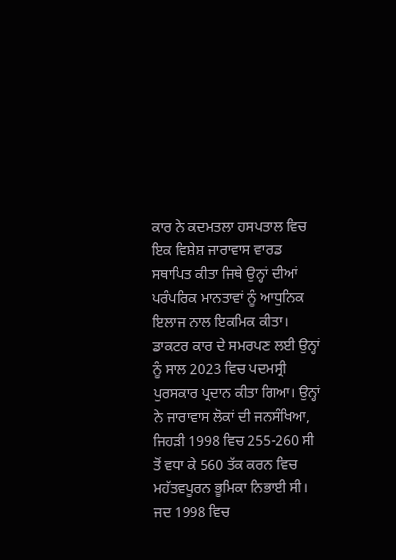ਕਾਰ ਨੇ ਕਦਮਤਲਾ ਹਸਪਤਾਲ ਵਿਚ ਇਕ ਵਿਸ਼ੇਸ਼ ਜਾਰਾਵਾਸ ਵਾਰਡ ਸਥਾਪਿਤ ਕੀਤਾ ਜਿਥੇ ਉਨ੍ਹਾਂ ਦੀਆਂ ਪਰੰਪਰਿਕ ਮਾਨਤਾਵਾਂ ਨੂੰ ਆਧੁਨਿਕ ਇਲਾਜ ਨਾਲ ਇਕਮਿਕ ਕੀਤਾ।
ਡਾਕਟਰ ਕਾਰ ਦੇ ਸਮਰਪਣ ਲਈ ਉਨ੍ਹਾਂ ਨੂੰ ਸਾਲ 2023 ਵਿਚ ਪਦਮਸ੍ਰੀ ਪੁਰਸਕਾਰ ਪ੍ਰਦਾਨ ਕੀਤਾ ਗਿਆ। ਉਨ੍ਹਾਂ ਨੇ ਜਾਰਾਵਾਸ ਲੋਕਾਂ ਦੀ ਜਨਸੰਖਿਆ, ਜਿਹੜੀ 1998 ਵਿਚ 255-260 ਸੀ ਤੋਂ ਵਧਾ ਕੇ 560 ਤੱਕ ਕਰਨ ਵਿਚ ਮਹੱਤਵਪੂਰਨ ਭੂਮਿਕਾ ਨਿਭਾਈ ਸੀ।
ਜਦ 1998 ਵਿਚ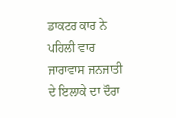ਡਾਕਟਰ ਕਾਰ ਨੇ ਪਹਿਲੀ ਵਾਰ ਜਾਰਾਵਾਸ ਜਨਜਾਤੀ ਦੇ ਇਲਾਕੇ ਦਾ ਦੌਰਾ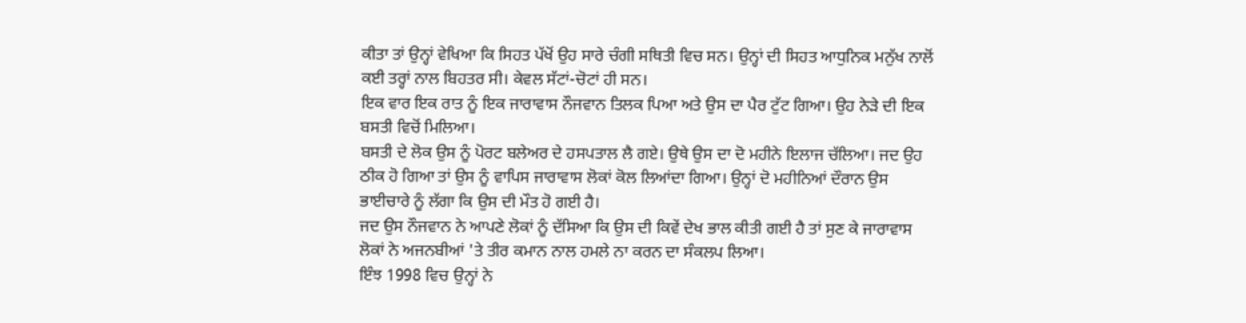ਕੀਤਾ ਤਾਂ ਉਨ੍ਹਾਂ ਵੇਖਿਆ ਕਿ ਸਿਹਤ ਪੱਖੋਂ ਉਹ ਸਾਰੇ ਚੰਗੀ ਸਥਿਤੀ ਵਿਚ ਸਨ। ਉਨ੍ਹਾਂ ਦੀ ਸਿਹਤ ਆਧੁਨਿਕ ਮਨੁੱਖ ਨਾਲੋਂ ਕਈ ਤਰ੍ਹਾਂ ਨਾਲ ਬਿਹਤਰ ਸੀ। ਕੇਵਲ ਸੱਟਾਂ-ਚੋਟਾਂ ਹੀ ਸਨ।
ਇਕ ਵਾਰ ਇਕ ਰਾਤ ਨੂੰ ਇਕ ਜਾਰਾਵਾਸ ਨੌਜਵਾਨ ਤਿਲਕ ਪਿਆ ਅਤੇ ਉਸ ਦਾ ਪੈਰ ਟੁੱਟ ਗਿਆ। ਉਹ ਨੇੜੇ ਦੀ ਇਕ ਬਸਤੀ ਵਿਚੋਂ ਮਿਲਿਆ।
ਬਸਤੀ ਦੇ ਲੋਕ ਉਸ ਨੂੰ ਪੋਰਟ ਬਲੇਅਰ ਦੇ ਹਸਪਤਾਲ ਲੈ ਗਏ। ਉਥੇ ਉਸ ਦਾ ਦੋ ਮਹੀਨੇ ਇਲਾਜ ਚੱਲਿਆ। ਜਦ ਉਹ ਠੀਕ ਹੋ ਗਿਆ ਤਾਂ ਉਸ ਨੂੰ ਵਾਪਿਸ ਜਾਰਾਵਾਸ ਲੋਕਾਂ ਕੋਲ ਲਿਆਂਦਾ ਗਿਆ। ਉਨ੍ਹਾਂ ਦੋ ਮਹੀਨਿਆਂ ਦੌਰਾਨ ਉਸ ਭਾਈਚਾਰੇ ਨੂੰ ਲੱਗਾ ਕਿ ਉਸ ਦੀ ਮੌਤ ਹੋ ਗਈ ਹੈ।
ਜਦ ਉਸ ਨੌਜਵਾਨ ਨੇ ਆਪਣੇ ਲੋਕਾਂ ਨੂੰ ਦੱਸਿਆ ਕਿ ਉਸ ਦੀ ਕਿਵੇਂ ਦੇਖ ਭਾਲ ਕੀਤੀ ਗਈ ਹੈ ਤਾਂ ਸੁਣ ਕੇ ਜਾਰਾਵਾਸ ਲੋਕਾਂ ਨੇ ਅਜਨਬੀਆਂ 'ਤੇ ਤੀਰ ਕਮਾਨ ਨਾਲ ਹਮਲੇ ਨਾ ਕਰਨ ਦਾ ਸੰਕਲਪ ਲਿਆ।
ਇੰਝ 1998 ਵਿਚ ਉਨ੍ਹਾਂ ਨੇ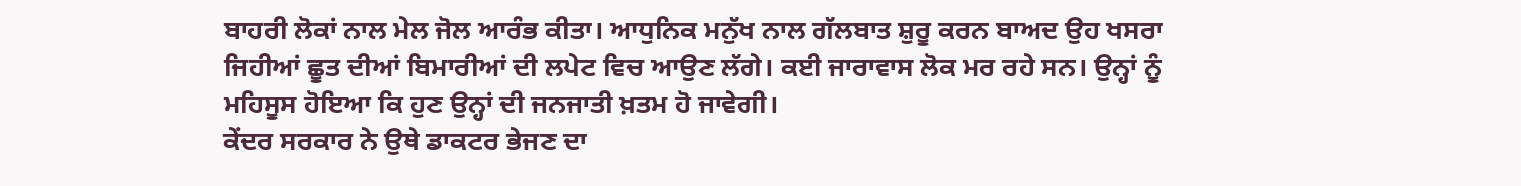ਬਾਹਰੀ ਲੋਕਾਂ ਨਾਲ ਮੇਲ ਜੋਲ ਆਰੰਭ ਕੀਤਾ। ਆਧੁਨਿਕ ਮਨੁੱਖ ਨਾਲ ਗੱਲਬਾਤ ਸ਼ੁਰੂ ਕਰਨ ਬਾਅਦ ਉਹ ਖਸਰਾ ਜਿਹੀਆਂ ਛੂਤ ਦੀਆਂ ਬਿਮਾਰੀਆਂ ਦੀ ਲਪੇਟ ਵਿਚ ਆਉਣ ਲੱਗੇ। ਕਈ ਜਾਰਾਵਾਸ ਲੋਕ ਮਰ ਰਹੇ ਸਨ। ਉਨ੍ਹਾਂ ਨੂੰ ਮਹਿਸੂਸ ਹੋਇਆ ਕਿ ਹੁਣ ਉਨ੍ਹਾਂ ਦੀ ਜਨਜਾਤੀ ਖ਼ਤਮ ਹੋ ਜਾਵੇਗੀ।
ਕੇਂਦਰ ਸਰਕਾਰ ਨੇ ਉਥੇ ਡਾਕਟਰ ਭੇਜਣ ਦਾ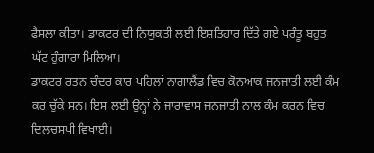ਫੈਸਲਾ ਕੀਤਾ। ਡਾਕਟਰ ਦੀ ਨਿਯੁਕਤੀ ਲਈ ਇਸ਼ਤਿਹਾਰ ਦਿੱਤੇ ਗਏ ਪਰੰਤੂ ਬਹੁਤ ਘੱਟ ਹੁੰਗਾਰਾ ਮਿਲਿਆ।
ਡਾਕਟਰ ਰਤਨ ਚੰਦਰ ਕਾਰ ਪਹਿਲਾਂ ਨਾਗਾਲੈਂਡ ਵਿਚ ਕੋਨਆਕ ਜਨਜਾਤੀ ਲਈ ਕੰਮ ਕਰ ਚੁੱਕੇ ਸਨ। ਇਸ ਲਈ ਉਨ੍ਹਾਂ ਨੇ ਜਾਰਾਵਾਸ ਜਨਜਾਤੀ ਨਾਲ ਕੰਮ ਕਰਨ ਵਿਚ ਦਿਲਚਸਪੀ ਵਿਖਾਈ।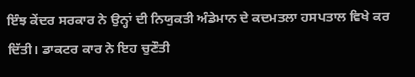ਇੰਝ ਕੇਂਦਰ ਸਰਕਾਰ ਨੇ ਉਨ੍ਹਾਂ ਦੀ ਨਿਯੁਕਤੀ ਅੰਡੇਮਾਨ ਦੇ ਕਦਮਤਲਾ ਹਸਪਤਾਲ ਵਿਖੇ ਕਰ ਦਿੱਤੀ। ਡਾਕਟਰ ਕਾਰ ਨੇ ਇਹ ਚੁਣੌਤੀ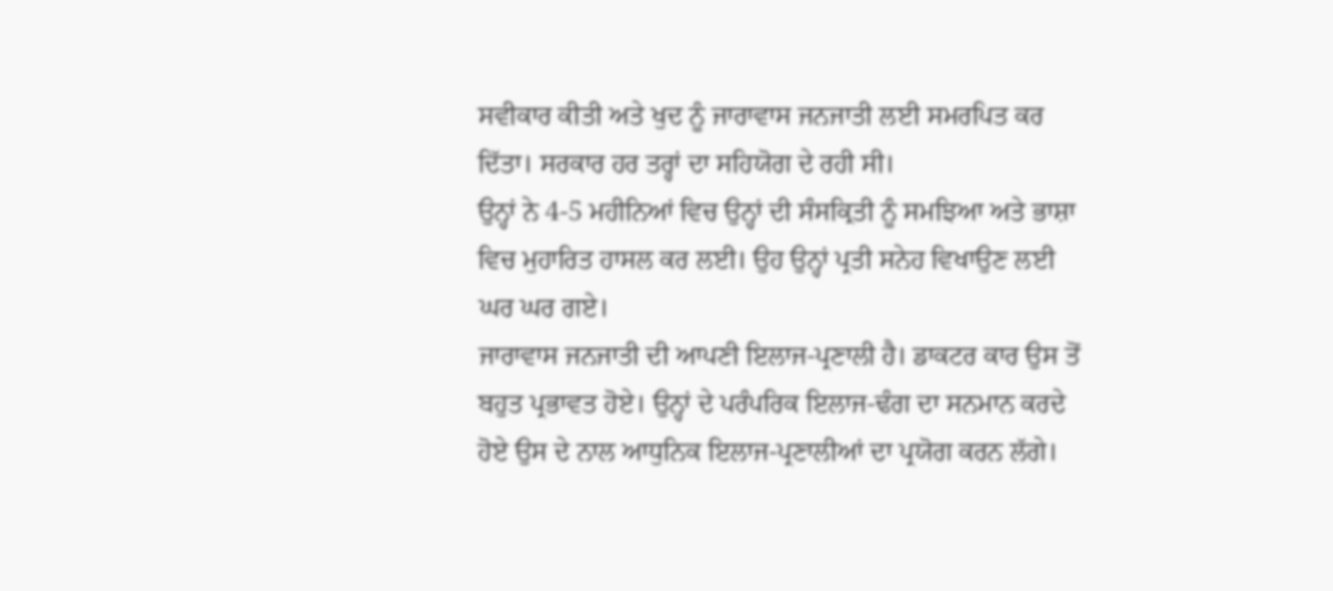ਸਵੀਕਾਰ ਕੀਤੀ ਅਤੇ ਖੁਦ ਨੂੰ ਜਾਰਾਵਾਸ ਜਨਜਾਤੀ ਲਈ ਸਮਰਪਿਤ ਕਰ ਦਿੱਤਾ। ਸਰਕਾਰ ਹਰ ਤਰ੍ਹਾਂ ਦਾ ਸਹਿਯੋਗ ਦੇ ਰਹੀ ਸੀ।
ਉਨ੍ਹਾਂ ਨੇ 4-5 ਮਹੀਨਿਆਂ ਵਿਚ ਉਨ੍ਹਾਂ ਦੀ ਸੰਸਕ੍ਰਿਤੀ ਨੂੰ ਸਮਝਿਆ ਅਤੇ ਭਾਸ਼ਾ ਵਿਚ ਮੁਹਾਰਿਤ ਹਾਸਲ ਕਰ ਲਈ। ਉਹ ਉਨ੍ਹਾਂ ਪ੍ਰਤੀ ਸਨੇਹ ਵਿਖਾਉਣ ਲਈ ਘਰ ਘਰ ਗਏ।
ਜਾਰਾਵਾਸ ਜਨਜਾਤੀ ਦੀ ਆਪਣੀ ਇਲਾਜ-ਪ੍ਰਣਾਲੀ ਹੈ। ਡਾਕਟਰ ਕਾਰ ਉਸ ਤੋਂ ਬਹੁਤ ਪ੍ਰਭਾਵਤ ਹੋਏ। ਉਨ੍ਹਾਂ ਦੇ ਪਰੰਪਰਿਕ ਇਲਾਜ-ਢੰਗ ਦਾ ਸਨਮਾਨ ਕਰਦੇ ਹੋਏ ਉਸ ਦੇ ਨਾਲ ਆਧੁਨਿਕ ਇਲਾਜ-ਪ੍ਰਣਾਲੀਆਂ ਦਾ ਪ੍ਰਯੋਗ ਕਰਨ ਲੱਗੇ।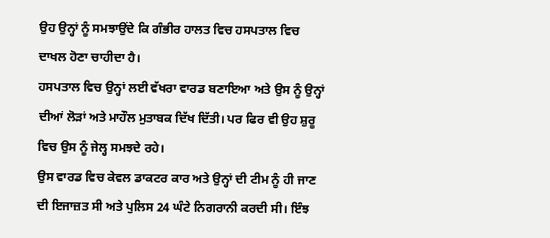ਉਹ ਉਨ੍ਹਾਂ ਨੂੰ ਸਮਝਾਉਂਦੇ ਕਿ ਗੰਭੀਰ ਹਾਲਤ ਵਿਚ ਹਸਪਤਾਲ ਵਿਚ ਦਾਖਲ ਹੋਣਾ ਚਾਹੀਦਾ ਹੈ।
ਹਸਪਤਾਲ ਵਿਚ ਉਨ੍ਹਾਂ ਲਈ ਵੱਖਰਾ ਵਾਰਡ ਬਣਾਇਆ ਅਤੇ ਉਸ ਨੂੰ ਉਨ੍ਹਾਂ ਦੀਆਂ ਲੋੜਾਂ ਅਤੇ ਮਾਹੌਲ ਮੁਤਾਬਕ ਦਿੱਖ ਦਿੱਤੀ। ਪਰ ਫਿਰ ਵੀ ਉਹ ਸ਼ੁਰੂ ਵਿਚ ਉਸ ਨੂੰ ਜੇਲ੍ਹ ਸਮਝਦੇ ਰਹੇ।
ਉਸ ਵਾਰਡ ਵਿਚ ਕੇਵਲ ਡਾਕਟਰ ਕਾਰ ਅਤੇ ਉਨ੍ਹਾਂ ਦੀ ਟੀਮ ਨੂੰ ਹੀ ਜਾਣ ਦੀ ਇਜਾਜ਼ਤ ਸੀ ਅਤੇ ਪੁਲਿਸ 24 ਘੰਟੇ ਨਿਗਰਾਨੀ ਕਰਦੀ ਸੀ। ਇੰਝ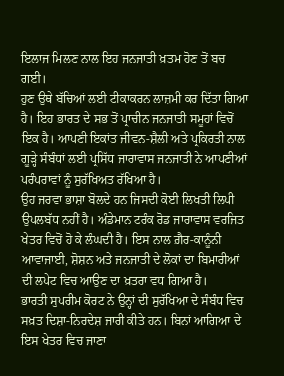ਇਲਾਜ ਮਿਲਣ ਨਾਲ ਇਹ ਜਨਜਾਤੀ ਖ਼ਤਮ ਹੋਣ ਤੋਂ ਬਚ ਗਈ।
ਹੁਣ ਉਥੇ ਬੱਚਿਆਂ ਲਈ ਟੀਕਾਕਰਨ ਲਾਜ਼ਮੀ ਕਰ ਦਿੱਤਾ ਗਿਆ ਹੈ। ਇਹ ਭਾਰਤ ਦੇ ਸਭ ਤੋਂ ਪ੍ਰਾਚੀਨ ਜਨਜਾਤੀ ਸਮੂਹਾਂ ਵਿਚੋਂ ਇਕ ਹੈ। ਆਪਣੀ ਇਕਾਂਤ ਜੀਵਨ-ਸ਼ੈਲੀ ਅਤੇ ਪ੍ਰਕਿਰਤੀ ਨਾਲ ਗੂੜ੍ਹੇ ਸੰਬੰਧਾਂ ਲਈ ਪ੍ਰਸਿੱਧ ਜਾਰਾਵਾਸ ਜਨਜਾਤੀ ਨੇ ਆਪਣੀਆਂ ਪਰੰਪਰਾਵਾਂ ਨੂੰ ਸੁਰੱਖਿਅਤ ਰੱਖਿਆ ਹੈ।
ਉਹ ਜਰਵਾ ਭਾਸ਼ਾ ਬੋਲਦੇ ਹਨ ਜਿਸਦੀ ਕੋਈ ਲਿਖਤੀ ਲਿਪੀ ਉਪਲਬੱਧ ਨਹੀਂ ਹੈ। ਅੰਡੇਮਾਨ ਟਰੰਕ ਰੋਡ ਜਾਰਾਵਾਸ ਵਰਜਿਤ ਖੇਤਰ ਵਿਚੋਂ ਹੋ ਕੇ ਲੰਘਦੀ ਹੈ। ਇਸ ਨਾਲ ਗ਼ੈਰ-ਕਾਨੂੰਨੀ ਆਵਾਜਾਈ, ਸ਼ੋਸ਼ਨ ਅਤੇ ਜਨਜਾਤੀ ਦੇ ਲੋਕਾਂ ਦਾ ਬਿਮਾਰੀਆਂ ਦੀ ਲਪੇਟ ਵਿਚ ਆਉਣ ਦਾ ਖ਼ਤਰਾ ਵਧ ਗਿਆ ਹੈ।
ਭਾਰਤੀ ਸੁਪਰੀਮ ਕੋਰਟ ਨੇ ਉਨ੍ਹਾਂ ਦੀ ਸੁਰੱਖਿਆ ਦੇ ਸੰਬੰਧ ਵਿਚ ਸਖ਼ਤ ਦਿਸ਼ਾ-ਨਿਰਦੇਸ਼ ਜਾਰੀ ਕੀਤੇ ਹਨ। ਬਿਨਾਂ ਆਗਿਆ ਦੇ ਇਸ ਖੇਤਰ ਵਿਚ ਜਾਣਾ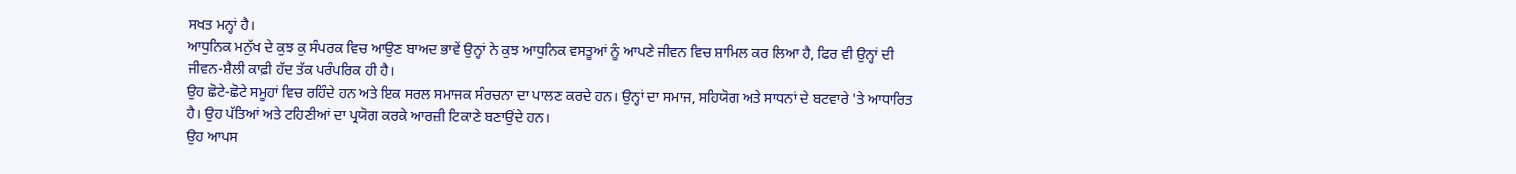ਸਖਤ ਮਨ੍ਹਾਂ ਹੈ।
ਆਧੁਨਿਕ ਮਨੁੱਖ ਦੇ ਕੁਝ ਕੁ ਸੰਪਰਕ ਵਿਚ ਆਉਣ ਬਾਅਦ ਭਾਵੇਂ ਉਨ੍ਹਾਂ ਨੇ ਕੁਝ ਆਧੁਨਿਕ ਵਸਤੂਆਂ ਨੂੰ ਆਪਣੇ ਜੀਵਨ ਵਿਚ ਸ਼ਾਮਿਲ ਕਰ ਲਿਆ ਹੈ, ਫਿਰ ਵੀ ਉਨ੍ਹਾਂ ਦੀ ਜੀਵਨ-ਸ਼ੈਲੀ ਕਾਫ਼ੀ ਹੱਦ ਤੱਕ ਪਰੰਪਰਿਕ ਹੀ ਹੈ।
ਉਹ ਛੋਟੇ-ਛੋਟੇ ਸਮੂਹਾਂ ਵਿਚ ਰਹਿੰਦੇ ਹਨ ਅਤੇ ਇਕ ਸਰਲ ਸਮਾਜਕ ਸੰਰਚਨਾ ਦਾ ਪਾਲਣ ਕਰਦੇ ਹਨ। ਉਨ੍ਹਾਂ ਦਾ ਸਮਾਜ, ਸਹਿਯੋਗ ਅਤੇ ਸਾਧਨਾਂ ਦੇ ਬਟਵਾਰੇ 'ਤੇ ਆਧਾਰਿਤ ਹੈ। ਉਹ ਪੱਤਿਆਂ ਅਤੇ ਟਹਿਣੀਆਂ ਦਾ ਪ੍ਰਯੋਗ ਕਰਕੇ ਆਰਜ਼ੀ ਟਿਕਾਣੇ ਬਣਾਉਂਦੇ ਹਨ।
ਉਹ ਆਪਸ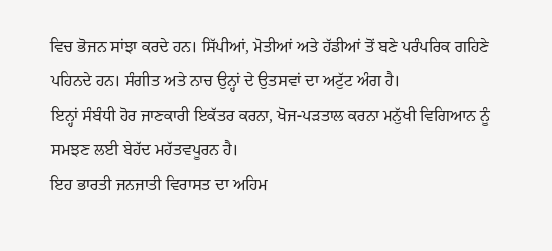ਵਿਚ ਭੋਜਨ ਸਾਂਝਾ ਕਰਦੇ ਹਨ। ਸਿੱਪੀਆਂ, ਮੋਤੀਆਂ ਅਤੇ ਹੱਡੀਆਂ ਤੋਂ ਬਣੇ ਪਰੰਪਰਿਕ ਗਹਿਣੇ ਪਹਿਨਦੇ ਹਨ। ਸੰਗੀਤ ਅਤੇ ਨਾਚ ਉਨ੍ਹਾਂ ਦੇ ਉਤਸਵਾਂ ਦਾ ਅਟੁੱਟ ਅੰਗ ਹੈ।
ਇਨ੍ਹਾਂ ਸੰਬੰਧੀ ਹੋਰ ਜਾਣਕਾਰੀ ਇਕੱਤਰ ਕਰਨਾ, ਖੋਜ-ਪੜਤਾਲ ਕਰਨਾ ਮਨੁੱਖੀ ਵਿਗਿਆਨ ਨੂੰ ਸਮਝਣ ਲਈ ਬੇਹੱਦ ਮਹੱਤਵਪੂਰਨ ਹੈ।
ਇਹ ਭਾਰਤੀ ਜਨਜਾਤੀ ਵਿਰਾਸਤ ਦਾ ਅਹਿਮ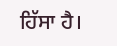ਹਿੱਸਾ ਹੈ।